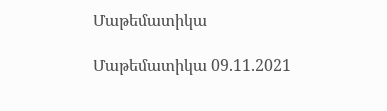Մաթեմատիկա

Մաթեմատիկա 09.11.2021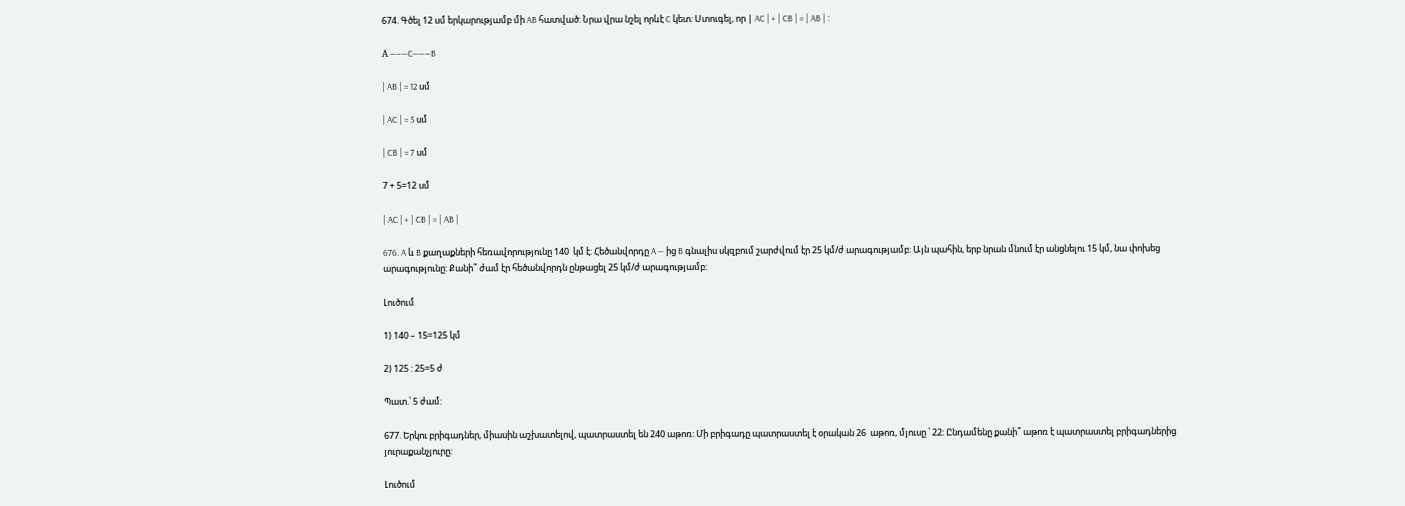674. Գծել 12 սմ երկարությամբ մի AB հատված: Նրա վրա նշել որևէ C կետ: Ստուգել, որ | AC | + | CB | = | AB | :

А ———C———B

| AB | = 12 սմ

| AC | = 5 սմ

| CB | = 7 սմ

7 + 5=12 սմ

| AC | + | CB | = | AB |

676. A և B քաղաքների հեռավորությունը 140  կմ է: Հեծանվորդը A — ից B գնալիս սկզբում շարժվում էր 25 կմ/ժ արագությամբ: Այն պահին, երբ նրան մնում էր անցնելու 15 կմ, նա փոխեց արագությունը: Քանի՞ ժամ էր հեծանվորդն ընթացել 25 կմ/ժ արագությամբ:

Լուծում

1) 140 – 15=125 կմ

2) 125 : 25=5 ժ

Պատ.՝ 5 ժամ:

677. Երկու բրիգադներ, միասին աշխատելով, պատրաստել են 240 աթոռ: Մի բրիգադը պատրաստել է օրական 26  աթոռ, մյուսը ՝ 22: Ընդամենը քանի՞ աթոռ է պատրաստել բրիգադներից յուրաքանչյուրը:

Լուծում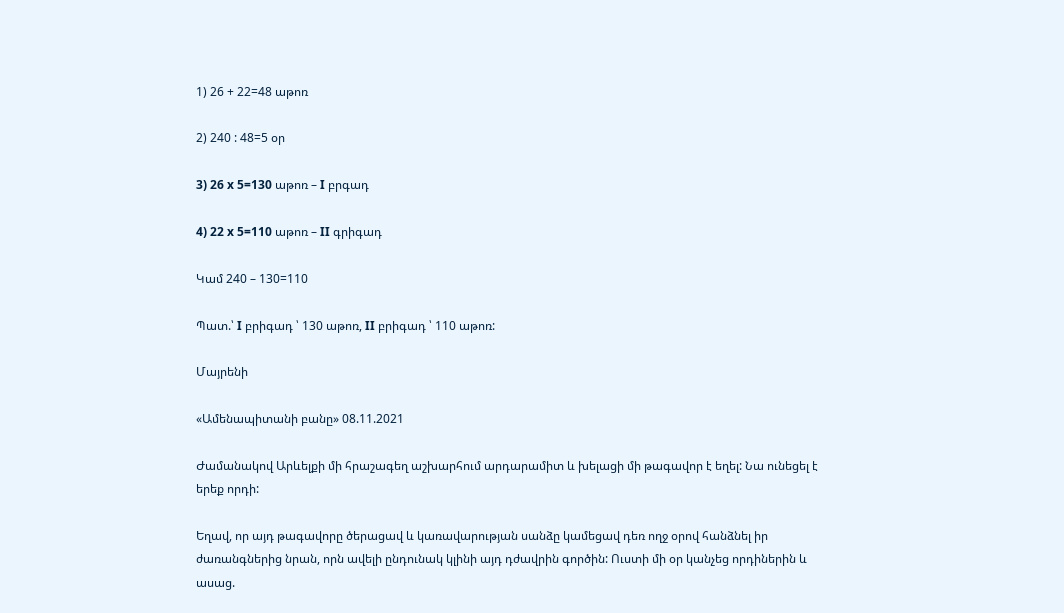1) 26 + 22=48 աթոռ

2) 240 : 48=5 օր

3) 26 x 5=130 աթոռ – I բրգադ

4) 22 x 5=110 աթոռ – II գրիգադ

Կամ 240 – 130=110

Պատ.՝ I բրիգադ ՝ 130 աթոռ, II բրիգադ ՝ 110 աթոռ:

Մայրենի

«Ամենապիտանի բանը» 08.11.2021

Ժամանակով Արևելքի մի հրաշագեղ աշխարհում արդարամիտ և խելացի մի թագավոր է եղել: Նա ունեցել է երեք որդի:

Եղավ, որ այդ թագավորը ծերացավ և կառավարության սանձը կամեցավ դեռ ողջ օրով հանձնել իր ժառանգներից նրան, որն ավելի ընդունակ կլինի այդ դժավրին գործին: Ուստի մի օր կանչեց որդիներին և ասաց.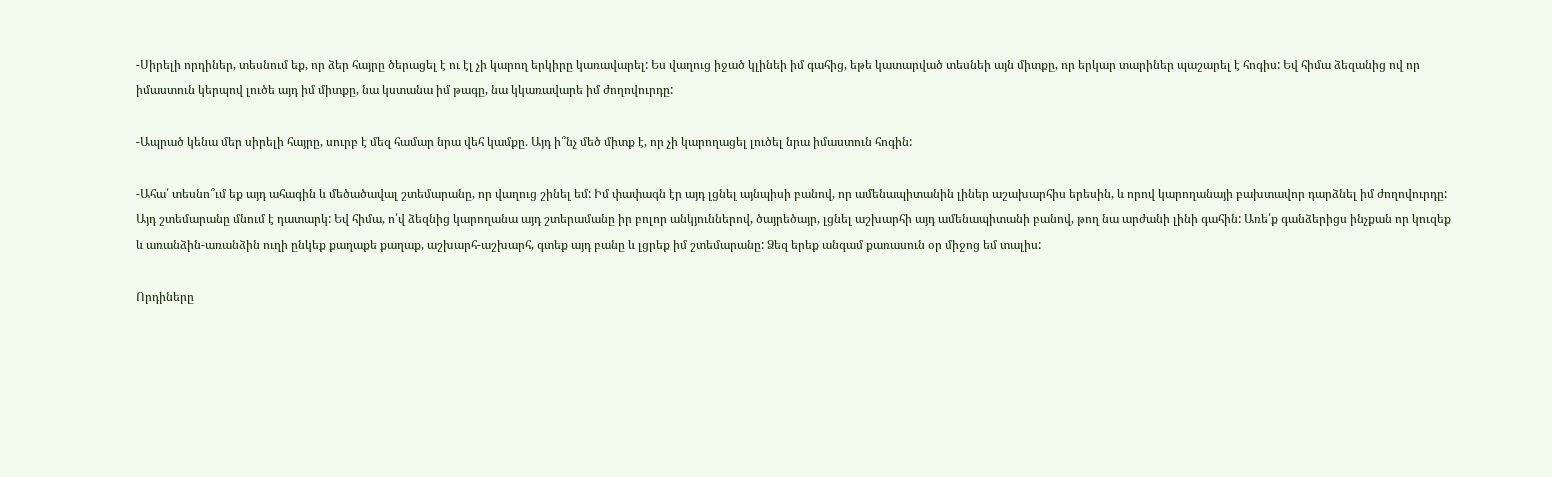-Սիրելի որդիներ, տեսնում եք, որ ձեր հայրը ծերացել է ու էլ չի կարող երկիրը կառավարել: Ես վաղուց իջած կլինեի իմ գահից, եթե կատարված տեսնեի այն միտքը, որ երկար տարիներ պաշարել է հոգիս: Եվ հիմա ձեզանից ով որ իմաստուն կերպով լուծե այդ իմ միտքը, նա կստանա իմ թագը, նա կկառավարե իմ ժողովուրդը:

-Ապրած կենա մեր սիրելի հայրը, սուրբ է մեզ համար նրա վեհ կամքը. Այդ ի՞նչ մեծ միտք է, որ չի կարողացել լուծել նրա իմաստուն հոգին:

-Ահա՛ տեսնո՞ւմ եք այդ ահագին և մեծածավալ շտեմարանը, որ վաղուց շինել եմ: Իմ փափագն էր այդ լցնել այնպիսի բանով, որ ամենապիտանին լիներ աշախարհիս երեսին, և որով կարողանայի բախտավոր դարձնել իմ ժողովուրդը: Այդ շտեմարանը մնում է դատարկ: Եվ հիմա, ո՛վ ձեզնից կարողանա այդ շտերամանը իր բոլոր անկյուններով, ծայրեծայր, լցնել աշխարհի այդ ամենապիտանի բանով, թող նա արժանի լինի գահին: Առե՛ք գանձերիցս ինչքան որ կուզեք և առանձին-առանձին ուղի ընկեք քաղաքե քաղաք, աշխարհ-աշխարհ, գտեք այդ բանը և լցրեք իմ շտեմարանը: Ձեզ երեք անգամ քառասուն օր միջոց եմ տալիս:

Որդիները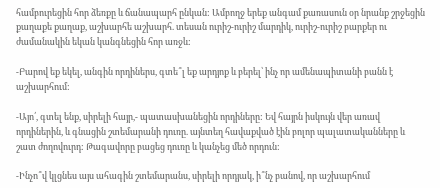համբուրեցին հոր ձեռքը և ճանապարհ ընկան: Ամբողջ երեք անգամ քառասուն օր նրանք շրջեցին քաղաքե քաղաք, աշխարհե աշխարհ. տեսան ուրիշ-ուրիշ մարդիկ, ուրիշ-ուրիշ բարքեր ու ժամանակին եկան կանգնեցին հոր առջև:

-Բարով եք եկել, անգին որդիներս, գտե՞լ եք արդյոք և բերել՝ ինչ որ ամենապիտանի բանն է աշխարհում:

-Այո՛, գտել ենք, սիրելի հայր,- պատասխանեցին որդիները: Եվ հայրն իսկույն վեր առավ որդիներին, և գնացին շտեմարանի դուռը. այնտեղ հավաքված էին բոլոր պալատականները և շատ ժողովուրդ: Թագավորը բացեց դուռը և կանչեց մեծ որդուն:

-Ինչո՞վ կլցնես այս ահագին շտեմարանս, սիրելի որդյակ, ի՞նչ բանով, որ աշխարհում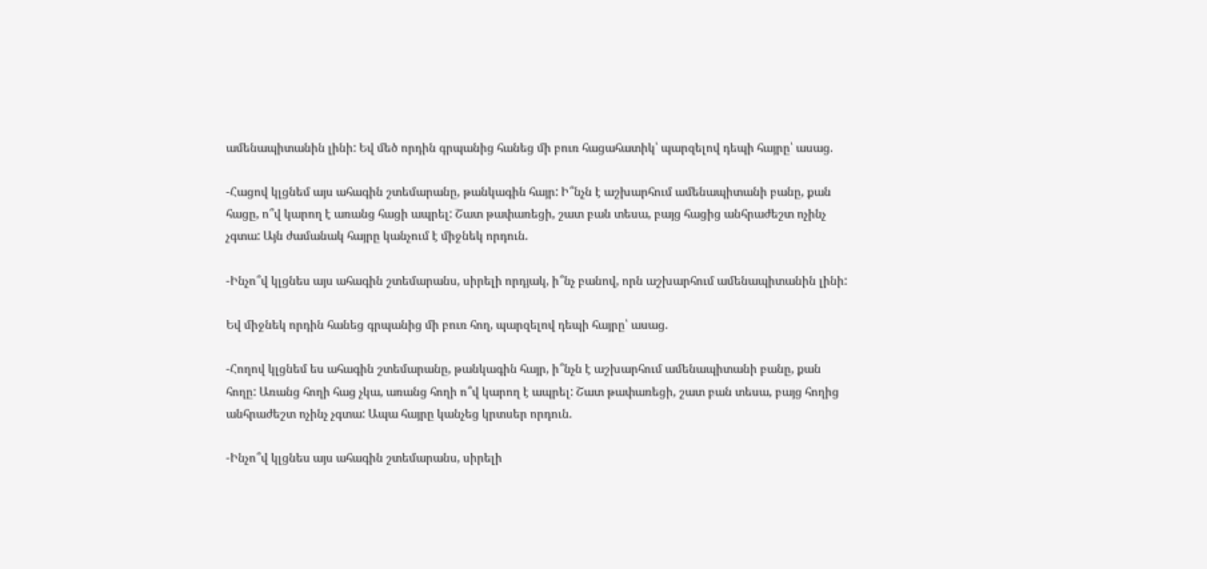ամենապիտանին լինի: Եվ մեծ որդին գրպանից հանեց մի բուռ հացահատիկ՝ պարզելով դեպի հայրը՝ ասաց.

-Հացով կլցնեմ այս ահագին շտեմարանը, թանկագին հայր: Ի՞նչն է աշխարհում ամենապիտանի բանը, քան հացը, ո՞վ կարող է առանց հացի ապրել: Շատ թափառեցի, շատ բան տեսա, բայց հացից անհրաժեշտ ոչինչ չգտա: Այն ժամանակ հայրը կանչում է միջնեկ որդուն.

-Ինչո՞վ կլցնես այս ահագին շտեմարանս, սիրելի որդյակ, ի՞նչ բանով, որն աշխարհում ամենապիտանին լինի:

Եվ միջնեկ որդին հանեց գրպանից մի բուռ հող, պարզելով դեպի հայրը՝ ասաց.

-Հողով կլցնեմ ես ահագին շտեմարանը, թանկագին հայր, ի՞նչն է աշխարհում ամենապիտանի բանը, քան հողը: Առանց հողի հաց չկա, առանց հողի ո՞վ կարող է ապրել: Շատ թափառեցի, շատ բան տեսա, բայց հողից անհրաժեշտ ոչինչ չգտա: Ապա հայրը կանչեց կրտսեր որդուն.

-Ինչո՞վ կլցնես այս ահագին շտեմարանս, սիրելի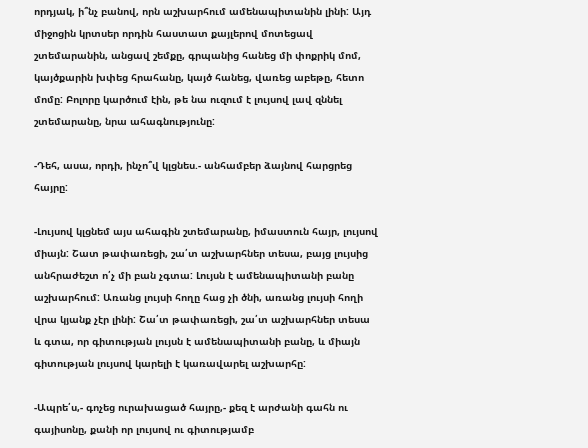որդյակ, ի՞նչ բանով, որն աշխարհում ամենապիտանին լինի: Այդ միջոցին կրտսեր որդին հաստատ քայլերով մոտեցավ շտեմարանին, անցավ շեմքը, գրպանից հանեց մի փոքրիկ մոմ, կայծքարին խփեց հրահանը, կայծ հանեց, վառեց աբեթը, հետո մոմը: Բոլորը կարծում էին, թե նա ուզում է լույսով լավ զննել շտեմարանը, նրա ահագնությունը:

-Դեհ, ասա, որդի, ինչո՞վ կլցնես.- անհամբեր ձայնով հարցրեց հայրը:

-Լույսով կլցնեմ այս ահագին շտեմարանը, իմաստուն հայր, լույսով միայն: Շատ թափառեցի, շա՛տ աշխարհներ տեսա, բայց լույսից անհրաժեշտ ո՛չ մի բան չգտա: Լույսն է ամենապիտանի բանը աշխարհում: Առանց լույսի հողը հաց չի ծնի, առանց լույսի հողի վրա կյանք չէր լինի: Շա՛տ թափառեցի, շա՛տ աշխարհներ տեսա և գտա, որ գիտության լույսն է ամենապիտանի բանը, և միայն գիտության լույսով կարելի է կառավարել աշխարհը:

-Ապրե՛ս,- գոչեց ուրախացած հայրը,- քեզ է արժանի գահն ու գայիսոնը, քանի որ լույսով ու գիտությամբ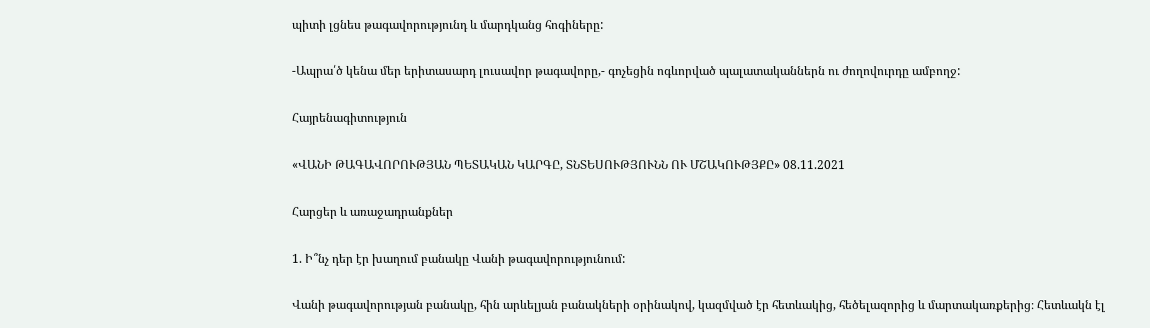պիտի լցնես թագավորությունդ և մարդկանց հոգիները:

-Ապրա՛ծ կենա մեր երիտասարդ լուսավոր թագավորը,- գոչեցին ոգևորված պալատականներն ու ժողովուրդը ամբողջ:

Հայրենագիտություն

«ՎԱՆԻ ԹԱԳԱՎՈՐՈՒԹՅԱՆ ՊԵՏԱԿԱՆ ԿԱՐԳԸ, ՏՆՏԵՍՈՒԹՅՈՒՆՆ ՈՒ ՄՇԱԿՈՒԹՅՔԸ» 08.11.2021

Հարցեր և առաջադրանքներ

1. Ի՞նչ դեր էր խաղում բանակը Վանի թագավորությունում:

Վանի թագավորության բանակը, հին արևելյան բանակների օրինակով, կազմված էր հետևակից, հեծելազորից և մարտակառքերից։ Հետևակն էլ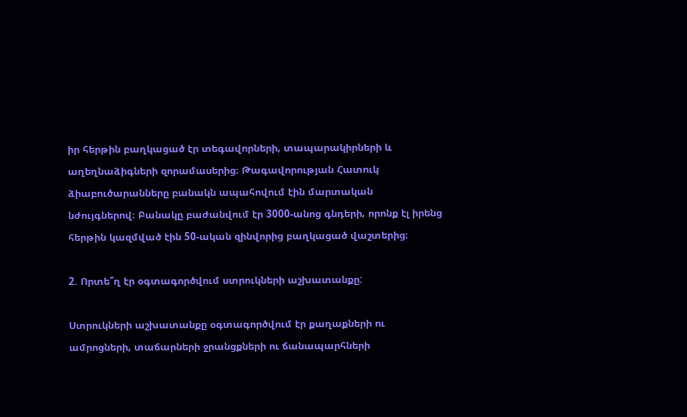իր հերթին բաղկացած էր տեգավորների, տապարակիրների և աղեղնաձիգների զորամասերից։ Թագավորության Հատուկ ձիաբուծարանները բանակն ապահովում էին մարտական նժույգներով։ Բանակը բաժանվում էր 3000-անոց գնդերի, որոնք էլ իրենց հերթին կազմված էին 50-ական զինվորից բաղկացած վաշտերից։

2. Որտե՞ղ էր օգտագործվում ստրուկների աշխատանքը:

Ստրուկների աշխատանքը օգտագործվում էր քաղաքների ու ամրոցների, տաճարների ջրանցքների ու ճանապարհների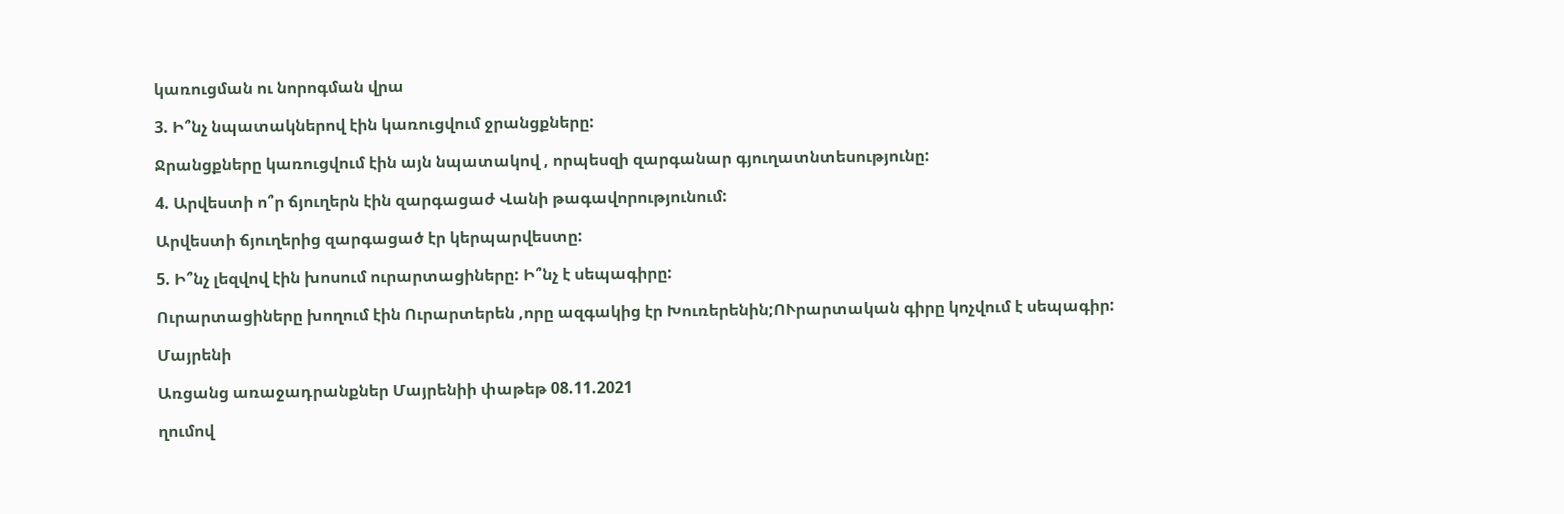կառուցման ու նորոգման վրա

3. Ի՞նչ նպատակներով էին կառուցվում ջրանցքները:

Ջրանցքները կառուցվում էին այն նպատակով , որպեսզի զարգանար գյուղատնտեսությունը:

4. Արվեստի ո՞ր ճյուղերն էին զարգացաժ Վանի թագավորությունում:

Արվեստի ճյուղերից զարգացած էր կերպարվեստը:

5. Ի՞նչ լեզվով էին խոսում ուրարտացիները: Ի՞նչ է սեպագիրը:

Ուրարտացիները խողում էին Ուրարտերեն ,որը ազգակից էր Խուռերենին;ՈՒրարտական գիրը կոչվում է սեպագիր:

Մայրենի

Առցանց առաջադրանքներ Մայրենիի փաթեթ 08.11.2021

ղումով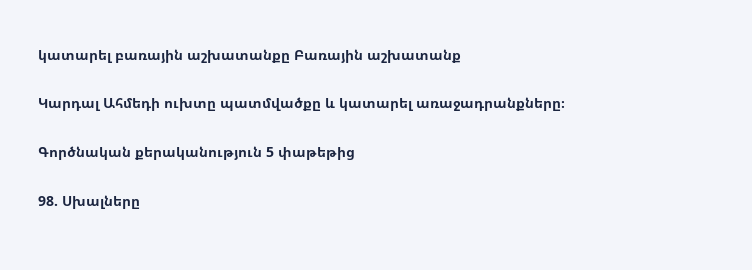կատարել բառային աշխատանքը Բառային աշխատանք

Կարդալ Ահմեդի ուխտը պատմվածքը և կատարել առաջադրանքները։

Գործնական քերականություն 5 փաթեթից

98. Սխալները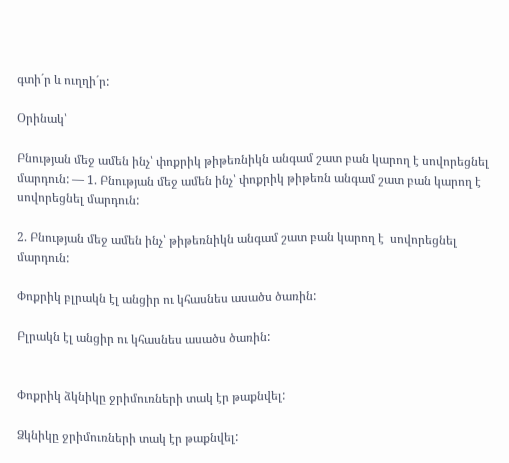գտի´ր և ուղղի´ր:

Օրինակ՝

Բնության մեջ ամեն ինչ՝ փոքրիկ թիթեռնիկն անգամ շատ բան կարող է սովորեցնել մարդուն: — 1. Բնության մեջ ամեն ինչ՝ փոքրիկ թիթեռն անգամ շատ բան կարող է սովորեցնել մարդուն:

2. Բնության մեջ ամեն ինչ՝ թիթեռնիկն անգամ շատ բան կարող է  սովորեցնել մարդուն:

Փոքրիկ բլրակն էլ անցիր ու կհասնես ասածս ծառին:

Բլրակն էլ անցիր ու կհասնես ասածս ծառին:


Փոքրիկ ձկնիկը ջրիմուռների տակ էր թաքնվել:

Ձկնիկը ջրիմուռների տակ էր թաքնվել: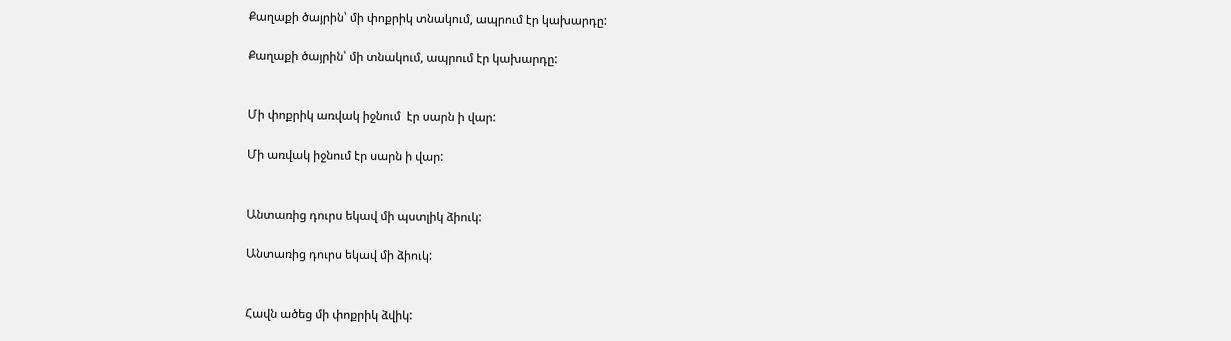Քաղաքի ծայրին՝ մի փոքրիկ տնակում, ապրում էր կախարդը:

Քաղաքի ծայրին՝ մի տնակում, ապրում էր կախարդը:


Մի փոքրիկ առվակ իջնում  էր սարն ի վար:

Մի առվակ իջնում էր սարն ի վար:


Անտառից դուրս եկավ մի պստլիկ ձիուկ:

Անտառից դուրս եկավ մի ձիուկ:


Հավն ածեց մի փոքրիկ ձվիկ: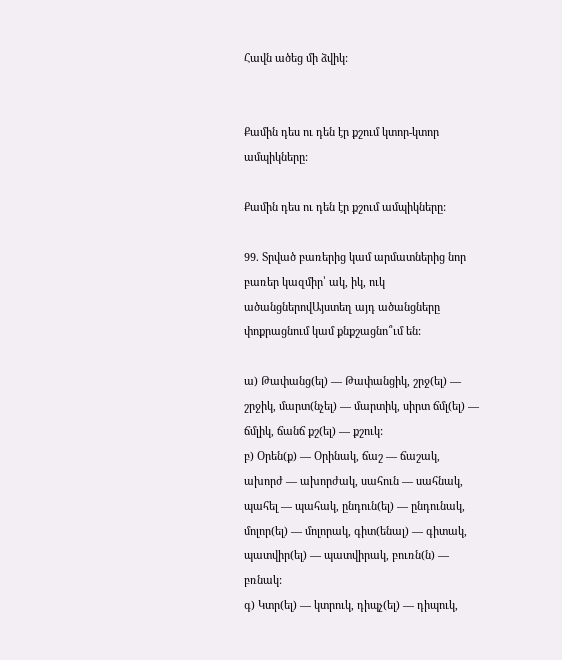Հավն ածեց մի ձվիկ:


Քամին դես ու դեն էր քշում կտոր-կտոր ամպիկները:

Քամին դես ու դեն էր քշում ամպիկները:

99. Տրված բառերից կամ արմատներից նոր բառեր կազմիր՝ ակ, իկ, ուկ ածանցներովԱյստեղ այդ ածանցները փոքրացնում կամ քնքշացնո՞ւմ են:

ա) Թափանց(ել) — Թափանցիկ, շրջ(ել) — շրջիկ, մարտ(նչել) — մարտիկ, սիրտ ճմլ(ել) — ճմլիկ, ճանճ քշ(ել) — քշուկ:
բ) Օրեն(ք) — Օրինակ, ճաշ — ճաշակ, ախորժ — ախորժակ, սահուն — սահնակ, պահել — պահակ, ընդուն(ել) — ընդունակ, մոլոր(ել) — մոլորակ, գիտ(ենալ) — գիտակ, պատվիր(ել) — պատվիրակ, բուռն(ն) — բռնակ:
գ) Կտր(ել) — կտրուկ, դիպչ(ել) — դիպուկ,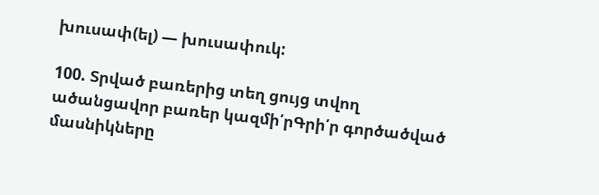խուսափ(ել) — խուսափուկ:

100. Տրված բառերից տեղ ցույց տվող ածանցավոր բառեր կազմի՛րԳրի՛ր գործածված մասնիկները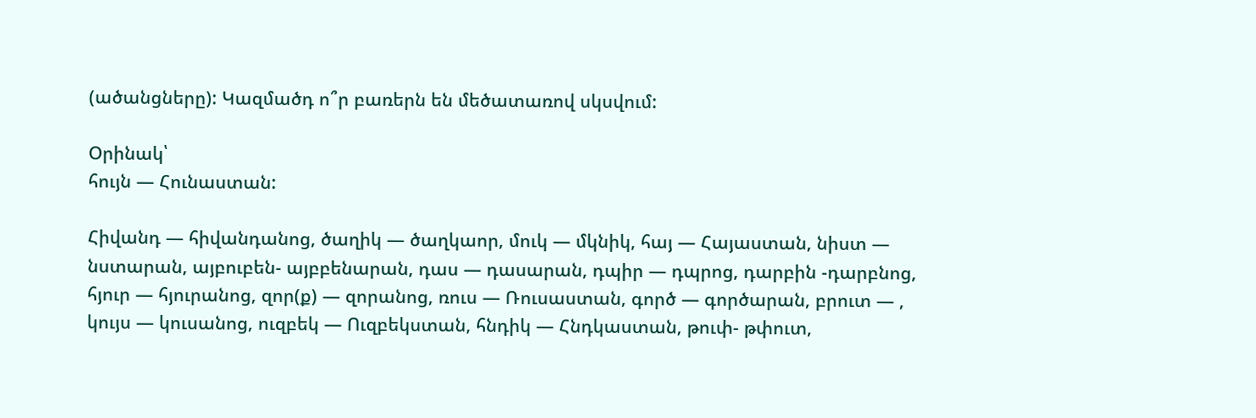(ածանցները): Կազմածդ ո՞ր բառերն են մեծատառով սկսվում:

Օրինակ՝
հույն — Հունաստան:

Հիվանդ — հիվանդանոց, ծաղիկ — ծաղկաոր, մուկ — մկնիկ, հայ — Հայաստան, նիստ — նստարան, այբուբեն- այբբենարան, դաս — դասարան, դպիր — դպրոց, դարբին -դարբնոց, հյուր — հյուրանոց, զոր(ք) — զորանոց, ռուս — Ռուսաստան, գործ — գործարան, բրուտ — , կույս — կուսանոց, ուզբեկ — Ուզբեկստան, հնդիկ — Հնդկաստան, թուփ- թփուտ,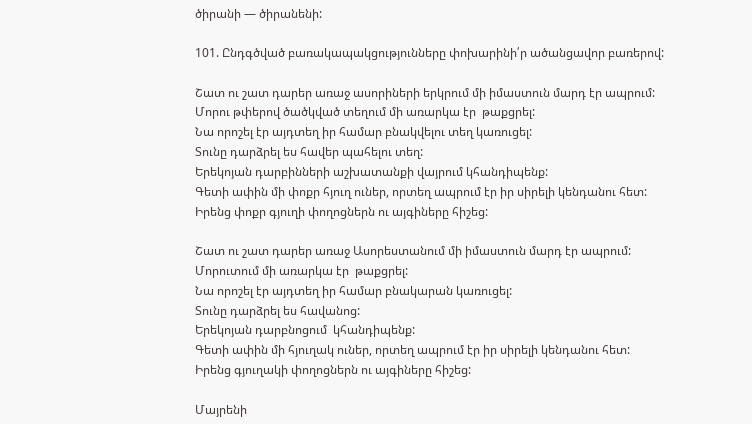ծիրանի — ծիրանենի:

101. Ընդգծված բառակապակցությունները փոխարինի՛ր ածանցավոր բառերով:

Շատ ու շատ դարեր առաջ ասորիների երկրում մի իմաստուն մարդ էր ապրում:
Մորու թփերով ծածկված տեղում մի առարկա էր  թաքցրել:
Նա որոշել էր այդտեղ իր համար բնակվելու տեղ կառուցել:
Տունը դարձրել ես հավեր պահելու տեղ:
Երեկոյան դարբինների աշխատանքի վայրում կհանդիպենք:
Գետի ափին մի փոքր հյուղ ուներ, որտեղ ապրում էր իր սիրելի կենդանու հետ:
Իրենց փոքր գյուղի փողոցներն ու այգիները հիշեց:

Շատ ու շատ դարեր առաջ Ասորեստանում մի իմաստուն մարդ էր ապրում:
Մորուտում մի առարկա էր  թաքցրել:
Նա որոշել էր այդտեղ իր համար բնակարան կառուցել:
Տունը դարձրել ես հավանոց:
Երեկոյան դարբնոցում  կհանդիպենք:
Գետի ափին մի հյուղակ ուներ, որտեղ ապրում էր իր սիրելի կենդանու հետ:
Իրենց գյուղակի փողոցներն ու այգիները հիշեց:

Մայրենի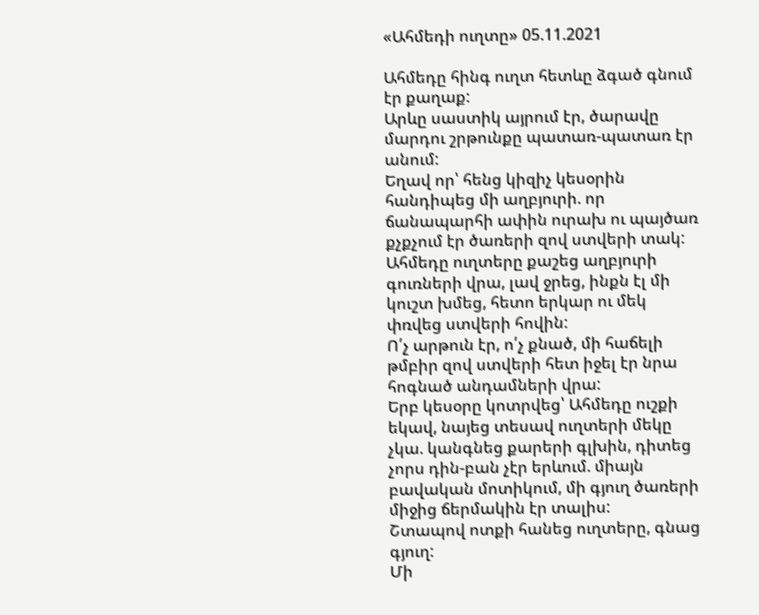«Ահմեդի ուղտը» 05.11.2021

Ահմեդը հինգ ուղտ հետևը ձգած գնում էր քաղաք:
Արևը սաստիկ այրում էր, ծարավը մարդու շրթունքը պատառ-պատառ էր անում:
Եղավ որ՝ հենց կիզիչ կեսօրին հանդիպեց մի աղբյուրի. որ ճանապարհի ափին ուրախ ու պայծառ քչքչում էր ծառերի զով ստվերի տակ:
Ահմեդը ուղտերը քաշեց աղբյուրի գուռների վրա, լավ ջրեց, ինքն էլ մի կուշտ խմեց, հետո երկար ու մեկ փռվեց ստվերի հովին:
Ո՛չ արթուն էր, ո՛չ քնած, մի հաճելի թմբիր զով ստվերի հետ իջել էր նրա հոգնած անդամների վրա:
Երբ կեսօրը կոտրվեց՝ Ահմեդը ուշքի եկավ, նայեց տեսավ ուղտերի մեկը չկա. կանգնեց քարերի գլխին, դիտեց չորս դին-բան չէր երևում. միայն բավական մոտիկում, մի գյուղ ծառերի միջից ճերմակին էր տալիս:
Շտապով ոտքի հանեց ուղտերը, գնաց գյուղ:
Մի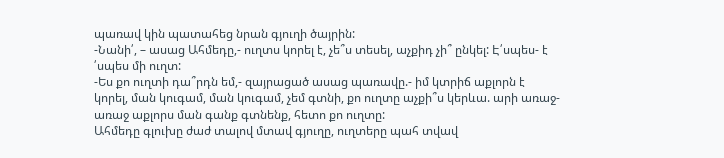պառավ կին պատահեց նրան գյուղի ծայրին:
-Նանի՛, – ասաց Ահմեդը,- ուղտս կորել է, չե՞ս տեսել, աչքիդ չի՞ ընկել: Է՛սպես- է ՛սպես մի ուղտ:
-Ես քո ուղտի դա՞րդն եմ,- զայրացած ասաց պառավը.- իմ կտրիճ աքլորն է կորել, ման կուգամ, ման կուգամ, չեմ գտնի, քո ուղտը աչքի՞ս կերևա. արի առաջ-առաջ աքլորս ման գանք գտնենք, հետո քո ուղտը:
Ահմեդը գլուխը ժաժ տալով մտավ գյուղը, ուղտերը պահ տվավ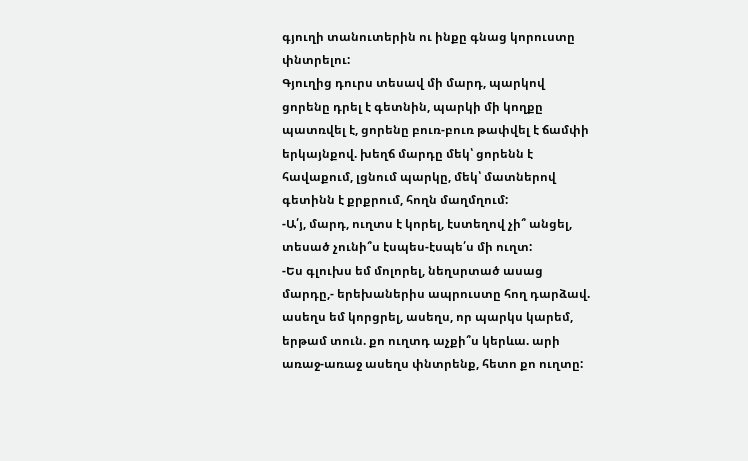գյուղի տանուտերին ու ինքը գնաց կորուստը փնտրելու:
Գյուղից դուրս տեսավ մի մարդ, պարկով ցորենը դրել է գետնին, պարկի մի կողքը պատռվել է, ցորենը բուռ-բուռ թափվել է ճամփի երկայնքով. խեղճ մարդը մեկ՝ ցորենն է հավաքում, լցնում պարկը, մեկ՝ մատներով գետինն է քրքրում, հողն մաղմղում:
-Ա՛յ, մարդ, ուղտս է կորել, էստեղով չի՞ անցել, տեսած չունի՞ս էսպես-էսպե՛ս մի ուղտ:
-Ես գլուխս եմ մոլորել, նեղսրտած ասաց մարդը,- երեխաներիս ապրուստը հող դարձավ. ասեղս եմ կորցրել, ասեղս, որ պարկս կարեմ, երթամ տուն. քո ուղտդ աչքի՞ս կերևա. արի առաջ-առաջ ասեղս փնտրենք, հետո քո ուղտը: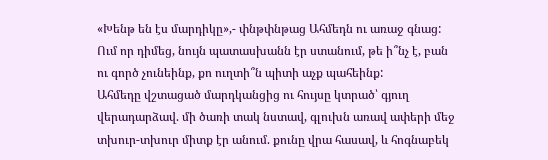«Խենթ են էս մարդիկը»,- փնթփնթաց Ահմեդն ու առաջ գնաց:
Ում որ դիմեց, նույն պատասխանն էր ստանում, թե ի՞նչ է, բան ու գործ չունեինք, քո ուղտի՞ն պիտի աչք պահեինք:
Ահմեդը վշտացած մարդկանցից ու հույսը կտրած՝ գյուղ վերադարձավ. մի ծառի տակ նստավ, գլուխն առավ ափերի մեջ տխուր-տխուր միտք էր անում. քունը վրա հասավ, և հոգնաբեկ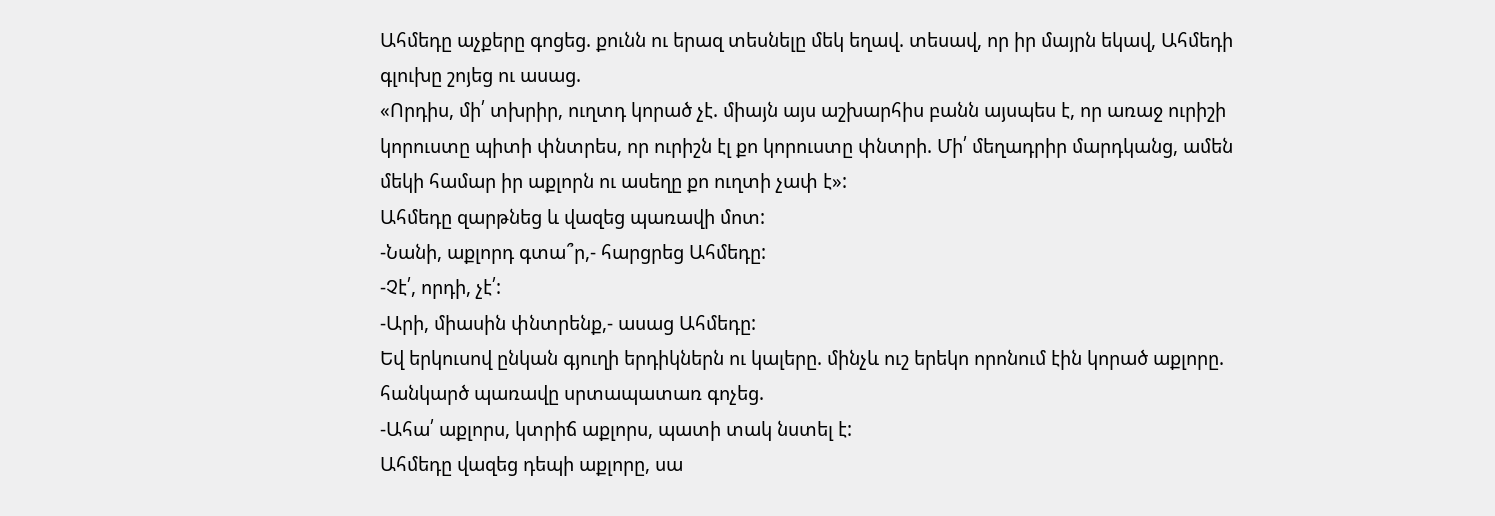Ահմեդը աչքերը գոցեց. քունն ու երազ տեսնելը մեկ եղավ. տեսավ, որ իր մայրն եկավ, Ահմեդի գլուխը շոյեց ու ասաց.
«Որդիս, մի՛ տխրիր, ուղտդ կորած չէ. միայն այս աշխարհիս բանն այսպես է, որ առաջ ուրիշի կորուստը պիտի փնտրես, որ ուրիշն էլ քո կորուստը փնտրի. Մի՛ մեղադրիր մարդկանց, ամեն մեկի համար իր աքլորն ու ասեղը քո ուղտի չափ է»:
Ահմեդը զարթնեց և վազեց պառավի մոտ:
-Նանի, աքլորդ գտա՞ր,- հարցրեց Ահմեդը:
-Չէ՛, որդի, չէ՛:
-Արի, միասին փնտրենք,- ասաց Ահմեդը:
Եվ երկուսով ընկան գյուղի երդիկներն ու կալերը. մինչև ուշ երեկո որոնում էին կորած աքլորը. հանկարծ պառավը սրտապատառ գոչեց.
-Ահա՛ աքլորս, կտրիճ աքլորս, պատի տակ նստել է:
Ահմեդը վազեց դեպի աքլորը, սա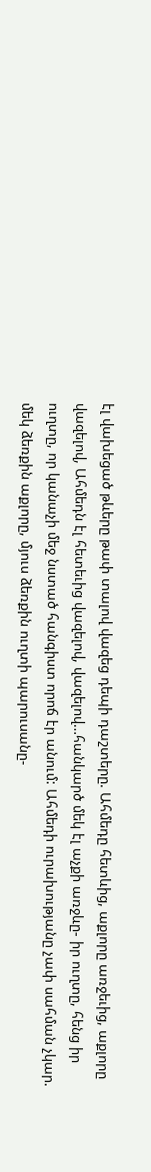էլ վախեցած թևերը թափ տալով վազեց դեպի դաշտերը. Ահմեդը հետևից, աքլորը առջեւից, աքլորը վազելով, Ահմեդն էլ հետեւից վազելով, վազելով…հանկարծ մեկ էլ աչքի առջևը- իր ուղտը, հենց իր ուղտը, որ կանաչի մեջ նստած հանգիստ որոճ էր անում: Ահմեդի ուրախությանը չափ սահման չկար. մեկ ձեռքին աքլորը, մյուս ձեռքին ուղտի պարուսանը-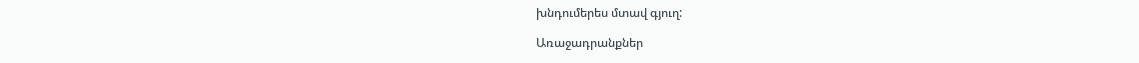խնդումերես մտավ գյուղ:

Առաջադրանքներ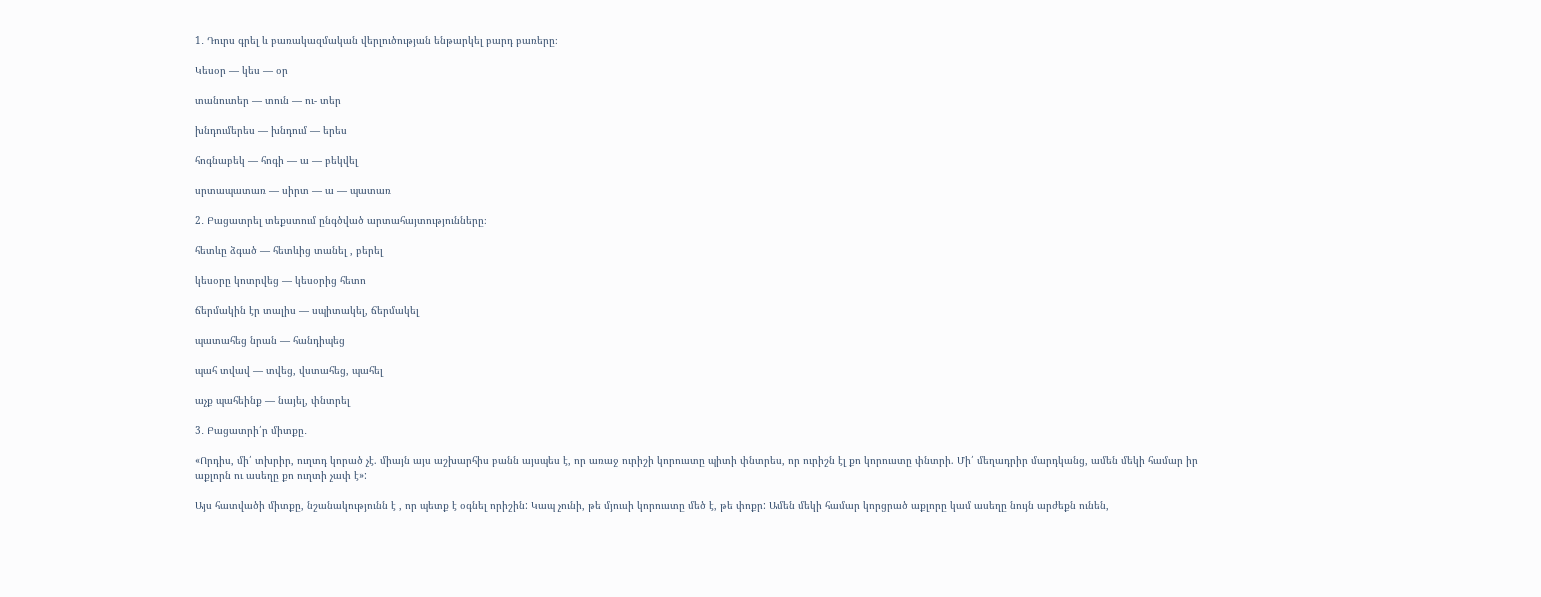1․ Դուրս գրել և բառակազմական վերլուծության ենթարկել բարդ բառերը։

Կեսօր — կես — օր

տանուտեր — տուն — ու- տեր

խնդումերես — խնդում — երես

հոգնաբեկ — հոգի — ա — բեկվել

սրտապատառ — սիրտ — ա — պատառ

2․ Բացատրել տեքստում ընգծված արտահայտությունները։

հետևը ձգած — հետևից տանել , բերել

կեսօրը կոտրվեց — կեսօրից հետո

ճերմակին էր տալիս — սպիտակել, ճերմակել

պատահեց նրան — հանդիպեց

պահ տվավ — տվեց, վստահեց, պահել

աչք պահեինք — նայել, փնտրել

3․ Բացատրի՛ր միտքը․

«Որդիս, մի՛ տխրիր, ուղտդ կորած չէ. միայն այս աշխարհիս բանն այսպես է, որ առաջ ուրիշի կորուստը պիտի փնտրես, որ ուրիշն էլ քո կորուստը փնտրի. Մի՛ մեղադրիր մարդկանց, ամեն մեկի համար իր աքլորն ու ասեղը քո ուղտի չափ է»:

Այս հատվածի միտքը, նշանակությունն է , որ պետք է օգնել որիշին: Կապ չունի, թե մյուսի կորուստը մեծ է, թե փոքր: Ամեն մեկի համար կորցրած աքլորը կամ ասեղը նույն արժեքն ունեն,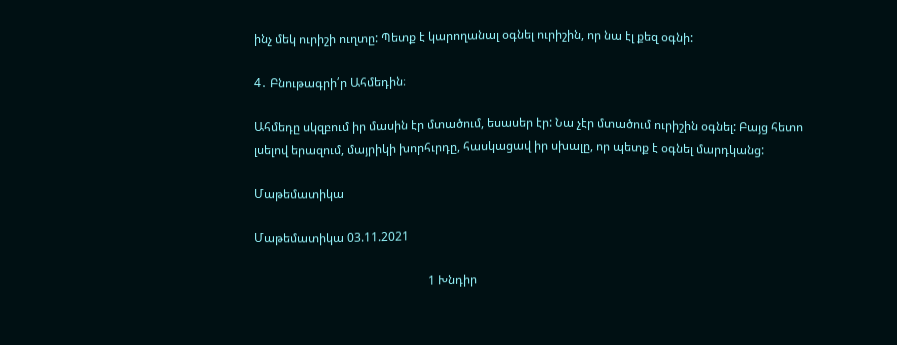ինչ մեկ ուրիշի ուղտը: Պետք է կարողանալ օգնել ուրիշին, որ նա էլ քեզ օգնի:

4․ Բնութագրի՛ր Ահմեդին։

Ահմեդը սկզբում իր մասին էր մտածում, եսասեր էր: Նա չէր մտածում ուրիշին օգնել: Բայց հետո լսելով երազում, մայրիկի խորհւրդը, հասկացավ իր սխալը, որ պետք է օգնել մարդկանց:

Մաթեմատիկա

Մաթեմատիկա 03.11.2021

                                                          1 Խնդիր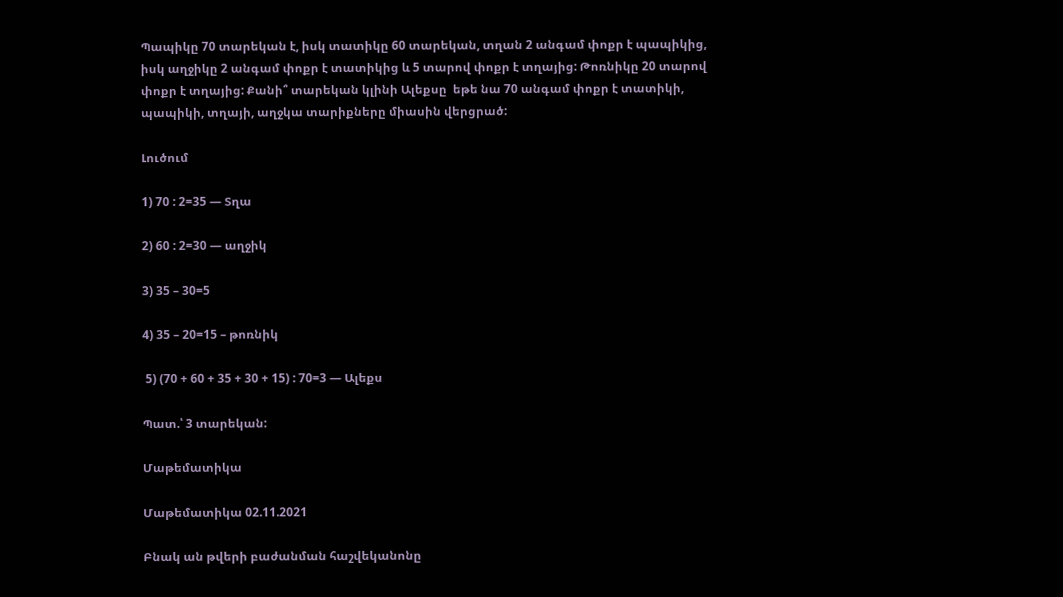Պապիկը 70 տարեկան է, իսկ տատիկը 60 տարեկան, տղան 2 անգամ փոքր է պապիկից, իսկ աղջիկը 2 անգամ փոքր է տատիկից և 5 տարով փոքր է տղայից: Թոռնիկը 20 տարով փոքր է տղայից: Քանի՞ տարեկան կլինի Ալեքսը  եթե նա 70 անգամ փոքր է տատիկի, պապիկի, տղայի, աղջկա տարիքները միասին վերցրած:

Լուծում

1) 70 : 2=35 — Տղա

2) 60 : 2=30 — աղջիկ

3) 35 – 30=5

4) 35 – 20=15 – թոռնիկ

 5) (70 + 60 + 35 + 30 + 15) : 70=3 — Ալեքս

Պատ.՝ 3 տարեկան:

Մաթեմատիկա

Մաթեմատիկա 02.11.2021

Բնակ ան թվերի բաժանման հաշվեկանոնը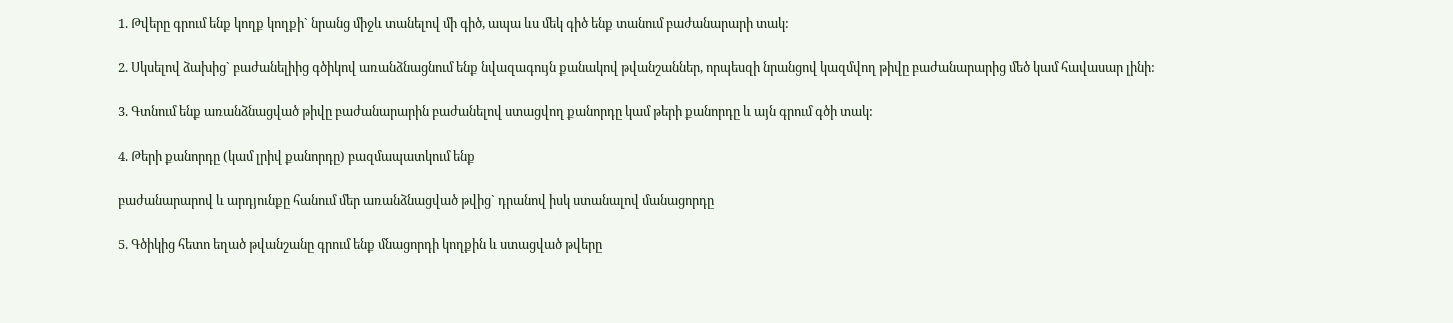1. Թվերը գրում ենք կողք կողքի` նրանց միջև տանելով մի գիծ, ապա ևս մեկ գիծ ենք տանում բաժանարարի տակ:

2. Սկսելով ձախից` բաժանելիից գծիկով առանձնացնում ենք նվազագույն քանակով թվանշաններ, որպեսզի նրանցով կազմվող թիվը բաժանարարից մեծ կամ հավասար լինի:

3. Գտնում ենք առանձնացված թիվը բաժանարարին բաժանելով ստացվող քանորդը կամ թերի քանորդը և այն գրում գծի տակ:

4. Թերի քանորդը (կամ լրիվ քանորդը) բազմապատկում ենք

բաժանարարով և արդյունքը հանում մեր առանձնացված թվից` դրանով իսկ ստանալով մանացորդը

5. Գծիկից հետո եղած թվանշանը գրում ենք մնացորդի կողքին և ստացված թվերը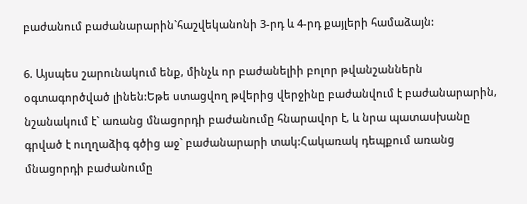բաժանում բաժանարարին`հաշվեկանոնի 3-րդ և 4-րդ քայլերի համաձայն:

6. Այսպես շարունակում ենք, մինչև որ բաժանելիի բոլոր թվանշաններն օգտագործված լինեն:Եթե ստացվող թվերից վերջինը բաժանվում է բաժանարարին, նշանակում է` առանց մնացորդի բաժանումը հնարավոր է, և նրա պատասխանը գրված է ուղղաձիգ գծից աջ` բաժանարարի տակ:Հակառակ դեպքում առանց մնացորդի բաժանումը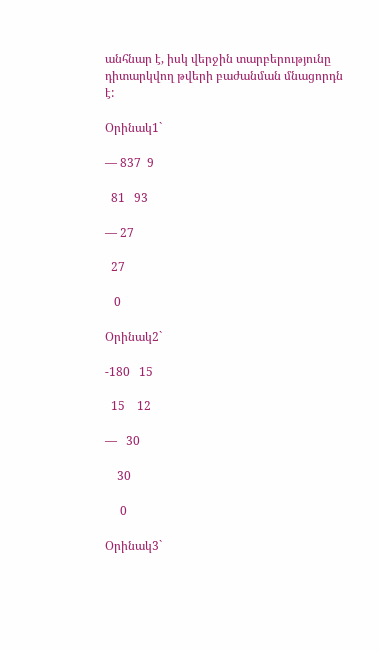անհնար է, իսկ վերջին տարբերությունը դիտարկվող թվերի բաժանման մնացորդն է:

Օրինակ1`

— 837  9

  81   93

— 27

  27

   0

Օրինակ2`

-180   15

  15    12

—   30

    30

     0

Օրինակ3`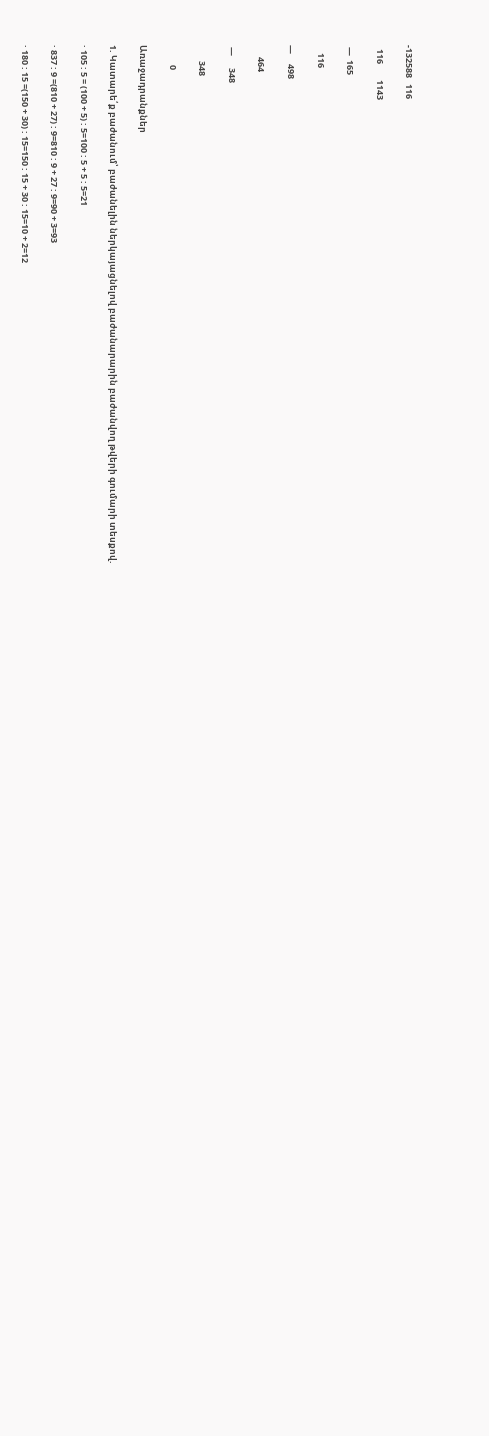-132588   116

  116        1143

 —  165

    116

—     498

      464

 —      348

        348

          0

Առաջադրանքներ

1. Կատարե՛ք բաժանում՝ բաժանելին ներկայացնելով բաժանարարին բաժանվող թվերի գումարի տեսքով.

· 105 : 5 = (100 + 5) : 5=100 : 5 + 5 : 5=21

· 837 : 9 =(810 + 27) : 9=810 : 9 + 27 : 9=90 + 3=93

· 180 : 15 =(150 + 30) : 15=150 : 15 + 30 : 15=10 + 2=12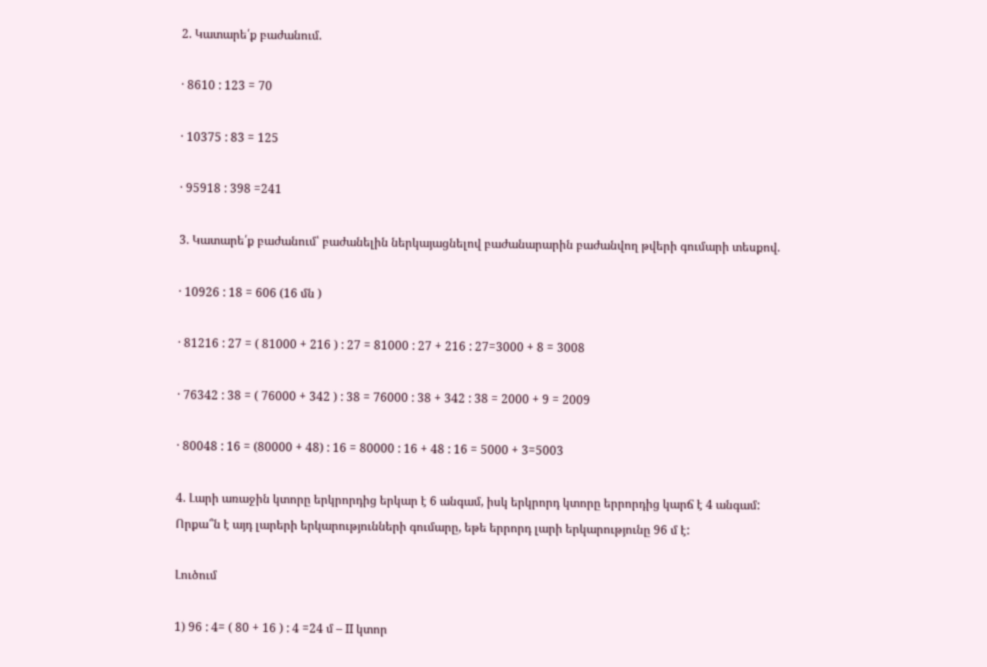2. Կատարե՛ք բաժանում.

· 8610 : 123 = 70

· 10375 : 83 = 125

· 95918 : 398 =241

3. Կատարե՛ք բաժանում՝ բաժանելին ներկայացնելով բաժանարարին բաժանվող թվերի գումարի տեսքով.

· 10926 : 18 = 606 (16 մն )

· 81216 : 27 = ( 81000 + 216 ) : 27 = 81000 : 27 + 216 : 27=3000 + 8 = 3008

· 76342 : 38 = ( 76000 + 342 ) : 38 = 76000 : 38 + 342 : 38 = 2000 + 9 = 2009

· 80048 : 16 = (80000 + 48) : 16 = 80000 : 16 + 48 : 16 = 5000 + 3=5003

4. Լարի առաջին կտորը երկրորդից երկար է 6 անգամ, իսկ երկրորդ կտորը երրորդից կարճ է 4 անգամ: Որքա՞ն է այդ լարերի երկարությունների գումարը, եթե երրորդ լարի երկարությունը 96 մ է:

Լուծում

1) 96 : 4= ( 80 + 16 ) : 4 =24 մ – II կտոր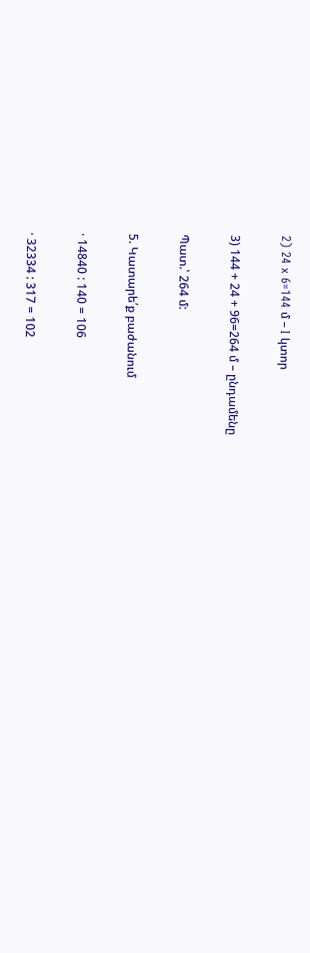2) 24 x 6=144 մ – I կտոր

3) 144 + 24 + 96=264 մ – ընդամենը

Պատ.՝ 264 մ:

5. Կատարե՛ք բաժանում

· 14840 : 140 = 106

· 32334 : 317 = 102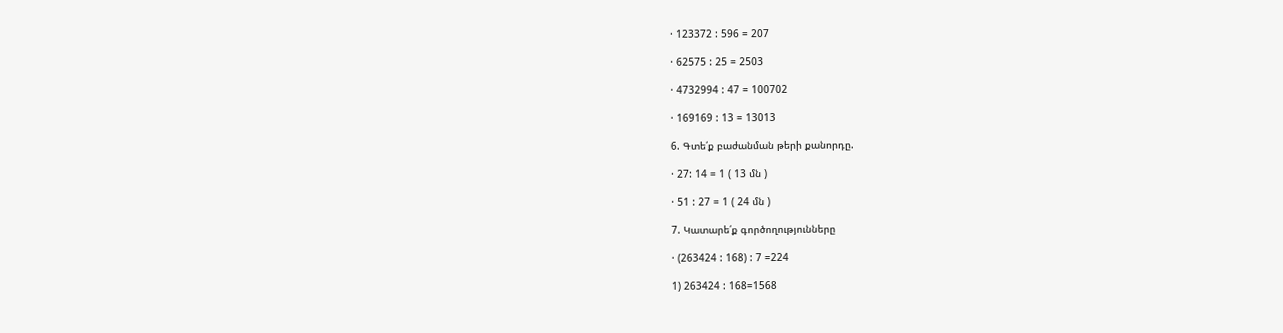· 123372 : 596 = 207

· 62575 : 25 = 2503

· 4732994 : 47 = 100702

· 169169 : 13 = 13013

6. Գտե՛ք բաժանման թերի քանորդը.

· 27: 14 = 1 ( 13 մն )

· 51 : 27 = 1 ( 24 մն )

7. Կատարե՛ք գործողությունները

· (263424 : 168) : 7 =224

1) 263424 : 168=1568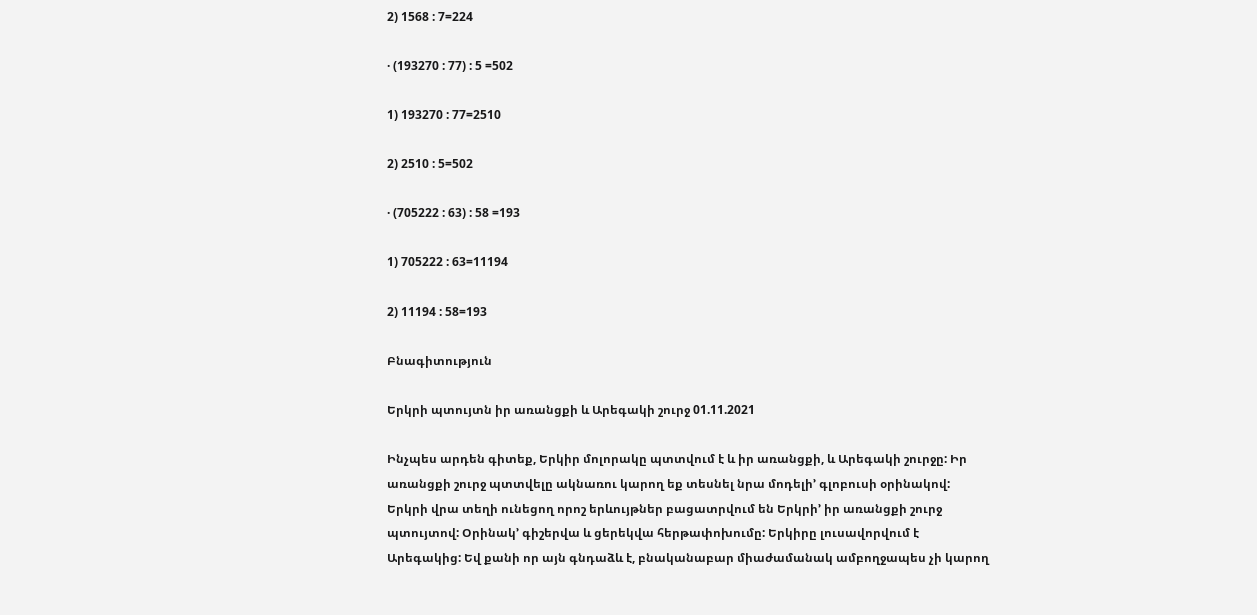2) 1568 : 7=224

· (193270 : 77) : 5 =502

1) 193270 : 77=2510

2) 2510 : 5=502

· (705222 : 63) : 58 =193

1) 705222 : 63=11194

2) 11194 : 58=193

Բնագիտություն

Երկրի պտույտն իր առանցքի և Արեգակի շուրջ 01.11.2021

Ինչպես արդեն գիտեք, Երկիր մոլորակը պտտվում է և իր առանցքի, և Արեգակի շուրջը: Իր առանցքի շուրջ պտտվելը ակնառու կարող եք տեսնել նրա մոդելի’ գլոբուսի օրինակով:
Երկրի վրա տեղի ունեցող որոշ երևույթներ բացատրվում են Երկրի’ իր առանցքի շուրջ պտույտով: Օրինակ’ գիշերվա և ցերեկվա հերթափոխումը: Երկիրը լուսավորվում է Արեգակից: Եվ քանի որ այն գնդաձև է, բնականաբար միաժամանակ ամբողջապես չի կարող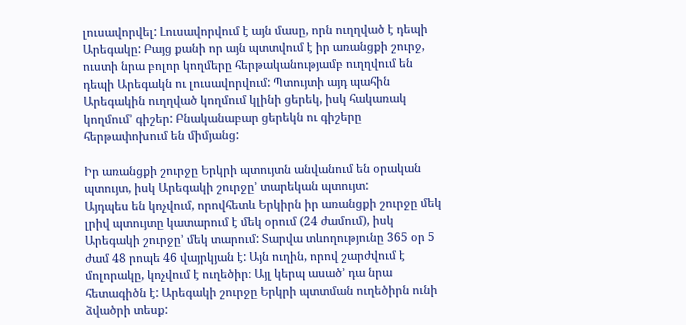լուսավորվել: Լուսավորվում է այն մասը, որն ուղղված է դեպի Արեգակը: Բայց քանի որ այն պտտվում է իր առանցքի շուրջ, ուստի նրա բոլոր կողմերը հերթականությամբ ուղղվում են դեպի Արեգակն ու լուսավորվում: Պտույտի այդ պահին Արեգակին ուղղված կողմում կլինի ցերեկ, իսկ հակառակ կողմում’ գիշեր: Բնականաբար ցերեկն ու գիշերը հերթափոխում են միմյանց:

Իր առանցքի շուրջը Երկրի պտույտն անվանում են օրական պտույտ, իսկ Արեգակի շուրջը’ տարեկան պտույտ:
Այդպես են կոչվում, որովհետև Երկիրն իր առանցքի շուրջը մեկ լրիվ պտույտը կատարում է մեկ օրում (24 ժամում), իսկ Արեգակի շուրջը’ մեկ տարում: Տարվա տևողությունը 365 օր 5 ժամ 48 րոպե 46 վայրկյան է: Այն ուղին, որով շարժվում է մոլորակը, կոչվում է ուղեծիր։ Այլ կերպ ասած’ դա նրա հետագիծն է: Արեգակի շուրջը Երկրի պտտման ուղեծիրն ունի ձվածրի տեսք: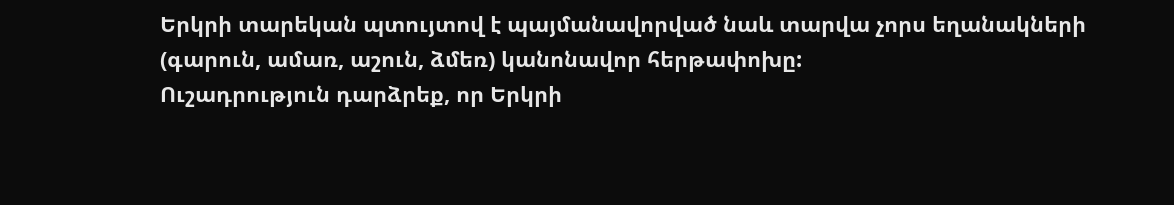Երկրի տարեկան պտույտով է պայմանավորված նաև տարվա չորս եղանակների (գարուն, ամառ, աշուն, ձմեռ) կանոնավոր հերթափոխը:
Ուշադրություն դարձրեք, որ Երկրի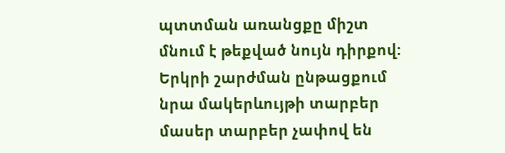պտտման առանցքը միշտ մնում է թեքված նույն դիրքով: Երկրի շարժման ընթացքում նրա մակերևույթի տարբեր մասեր տարբեր չափով են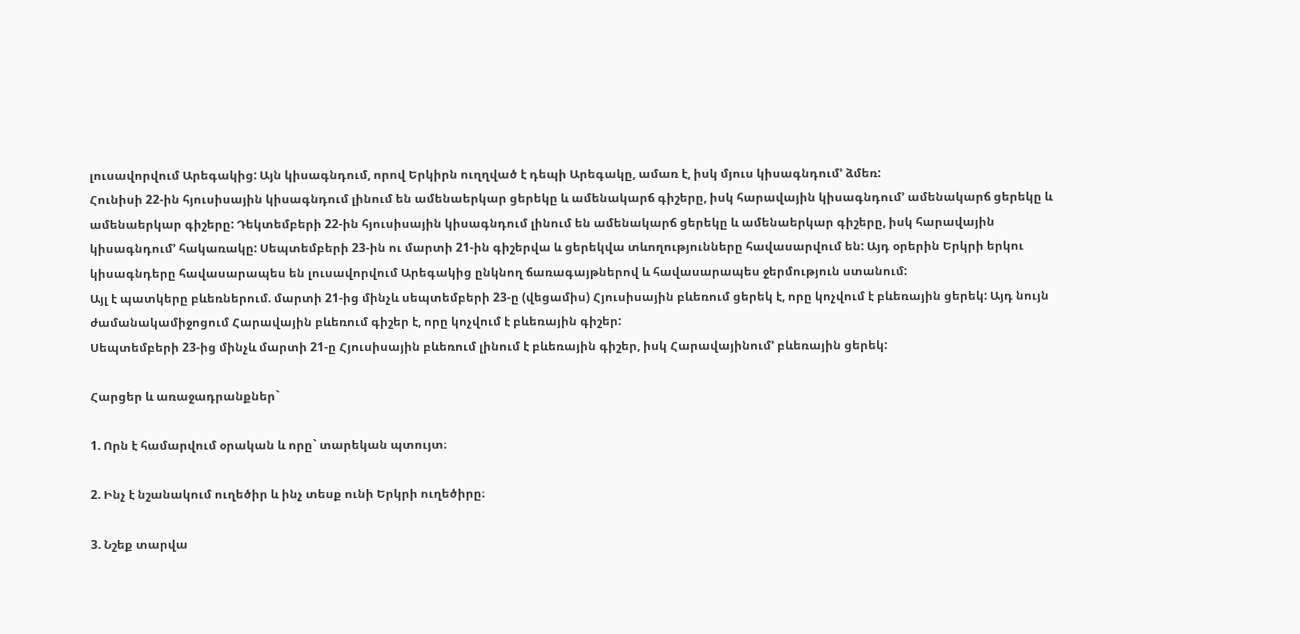լուսավորվում Արեգակից: Այն կիսագնդում, որով Երկիրն ուղղված է դեպի Արեգակը, ամառ է, իսկ մյուս կիսագնդում’ ձմեռ:
Հունիսի 22-ին հյուսիսային կիսագնդում լինում են ամենաերկար ցերեկը և ամենակարճ գիշերը, իսկ հարավային կիսագնդում’ ամենակարճ ցերեկը և ամենաերկար գիշերը: Դեկտեմբերի 22-ին հյուսիսային կիսագնդում լինում են ամենակարճ ցերեկը և ամենաերկար գիշերը, իսկ հարավային կիսագնդում’ հակառակը: Սեպտեմբերի 23-ին ու մարտի 21-ին գիշերվա և ցերեկվա տևողությունները հավասարվում են: Այդ օրերին Երկրի երկու կիսագնդերը հավասարապես են լուսավորվում Արեգակից ընկնող ճառագայթներով և հավասարապես ջերմություն ստանում:
Այլ է պատկերը բևեռներում. մարտի 21-ից մինչև սեպտեմբերի 23-ը (վեցամիս) Հյուսիսային բևեռում ցերեկ է, որը կոչվում է բևեռային ցերեկ: Այդ նույն ժամանակամիջոցում Հարավային բևեռում գիշեր է, որը կոչվում է բևեռային գիշեր:
Սեպտեմբերի 23-ից մինչև մարտի 21-ը Հյուսիսային բևեռում լինում է բևեռային գիշեր, իսկ Հարավայինում’ բևեռային ցերեկ:

Հարցեր և առաջադրանքներ`

1. Որն է համարվում օրական և որը` տարեկան պտույտ։

2. Ինչ է նշանակում ուղեծիր և ինչ տեսք ունի Երկրի ուղեծիրը։

3. Նշեք տարվա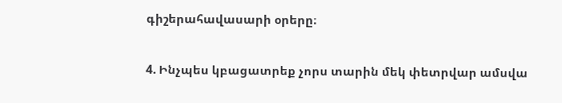գիշերահավասարի օրերը։

4. Ինչպես կբացատրեք չորս տարին մեկ փետրվար ամսվա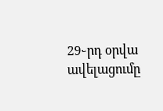29֊րդ օրվա ավելացումը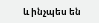և ինչպես են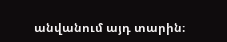անվանում այդ տարին։